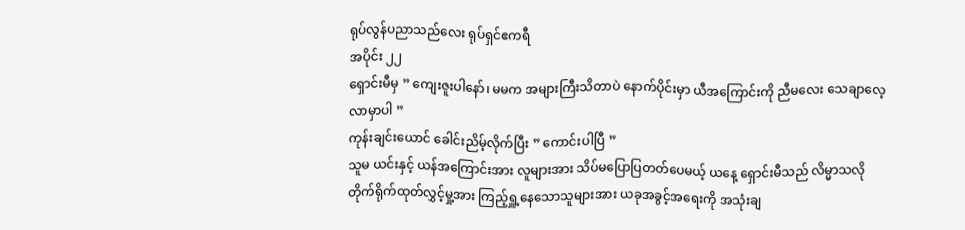ရုပ်လွန်ပညာသည်လေး ရုပ်ရှင်ဧကရီ
အပိုင်း ၂၂
ရှောင်းမီမှ ” ကျေးဇူးပါနော်၊ မမက အများကြီးသိတာပဲ နောက်ပိုင်းမှာ ယီအကြောင်းကို ညီမလေး သေချာလေ့လာမှာပါ ”
ကုန်းချင်းယောင် ခေါင်းညိမ့်လိုက်ပြီး ” ကောင်းပါပြီ ”
သူမ ယင်းနှင့် ယန်အကြောင်းအား လူများအား သိပ်မပြောပြတတ်ပေမယ့် ယနေ့ ရှောင်းမီသည် လိမ္မာသလို တိုက်ရိုက်ထုတ်လွှင့်မှု့အား ကြည့်ရှူ့နေသောသူများအား ယခုအခွင့်အရေးကို အသုံးချ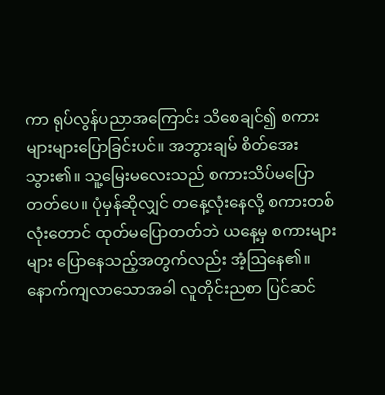ကာ ရုပ်လွန်ပညာအကြောင်း သိစေချင်၍ စကားများများပြောခြင်းပင်။ အဘွားချမ် စိတ်အေးသွား၏။ သူ့မြေးမလေးသည် စကားသိပ်မပြောတတ်ပေ။ ပုံမှန်ဆိုလျှင် တနေ့လုံးနေလို့ စကားတစ်လုံးတောင် ထုတ်မပြောတတ်ဘဲ ယနေ့မှ စကားများများ ပြောနေသည့်အတွက်လည်း အံ့ဩနေ၏။
နောက်ကျလာသောအခါ လူတိုင်းညစာ ပြင်ဆင်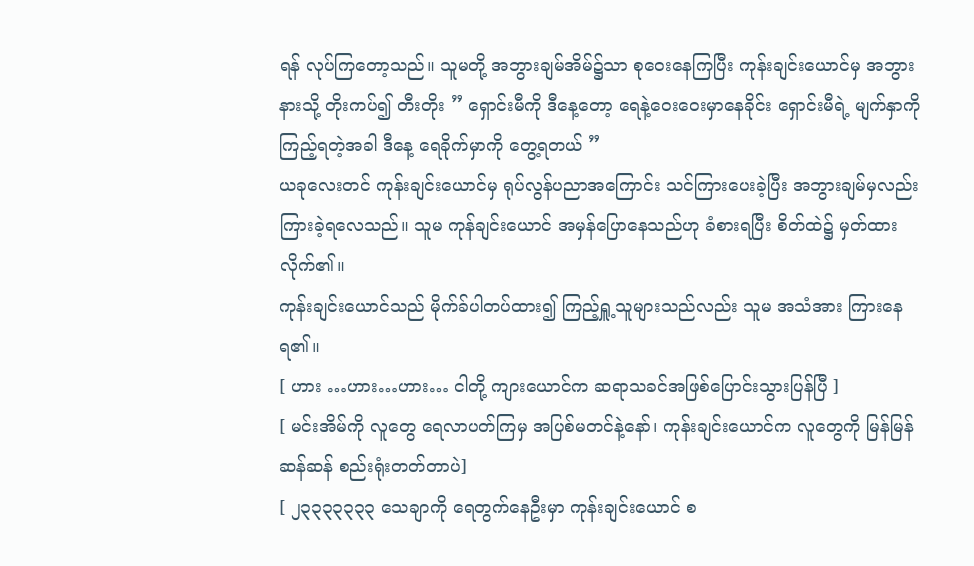ရန် လုပ်ကြတော့သည်။ သူမတို့ အဘွားချမ်အိမ်၌သာ စုဝေးနေကြပြီး ကုန်းချင်းယောင်မှ အဘွားနားသို့ တိုးကပ်၍ တီးတိုး ” ရှောင်းမီကို ဒီနေ့တော့ ရေနဲ့ဝေးဝေးမှာနေခိုင်း ရှောင်းမီရဲ့ မျက်နှာကို ကြည့်ရတဲ့အခါ ဒီနေ့ ရေခိုက်မှာကို တွေ့ရတယ် ”
ယခုလေးတင် ကုန်းချင်းယောင်မှ ရုပ်လွန်ပညာအကြောင်း သင်ကြားပေးခဲ့ပြီး အဘွားချမ်မှလည်း ကြားခဲ့ရလေသည်။ သူမ ကုန်ချင်းယောင် အမှန်ပြောနေသည်ဟု ခံစားရပြီး စိတ်ထဲ၌ မှတ်ထားလိုက်၏။
ကုန်းချင်းယောင်သည် မိုက်ခ်ပါတပ်ထား၍ ကြည့်ရှူ့သူများသည်လည်း သူမ အသံအား ကြားနေရ၏။
[ ဟား …ဟား…ဟား… ငါတို့ ကျားယောင်က ဆရာသခင်အဖြစ်ပြောင်းသွားပြန်ပြီ ]
[ မင်းအိမ်ကို လူတွေ ရေလာပတ်ကြမှ အပြစ်မတင်နဲ့နော်၊ ကုန်းချင်းယောင်က လူတွေကို မြန်မြန်ဆန်ဆန် စည်းရုံးတတ်တာပဲ]
[ ၂၃၃၃၃၃၃၃ သေချာကို ရေတွက်နေဦးမှာ ကုန်းချင်းယောင် စ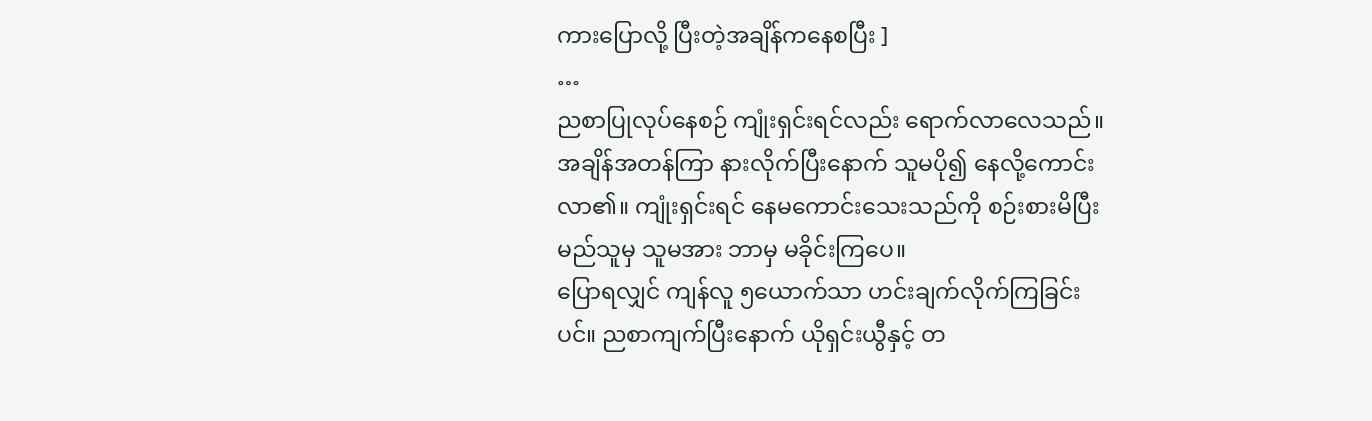ကားပြောလို့ ပြီးတဲ့အချိန်ကနေစပြီး ]
…
ညစာပြုလုပ်နေစဉ် ကျုံးရှင်းရင်လည်း ရောက်လာလေသည်။ အချိန်အတန်ကြာ နားလိုက်ပြီးနောက် သူမပို၍ နေလို့ကောင်းလာ၏။ ကျုံးရှင်းရင် နေမကောင်းသေးသည်ကို စဉ်းစားမိပြီး မည်သူမှ သူမအား ဘာမှ မခိုင်းကြပေ။
ပြောရလျှင် ကျန်လူ ၅ယောက်သာ ဟင်းချက်လိုက်ကြခြင်းပင်။ ညစာကျက်ပြီးနောက် ယိုရှင်းယွီနှင့် တ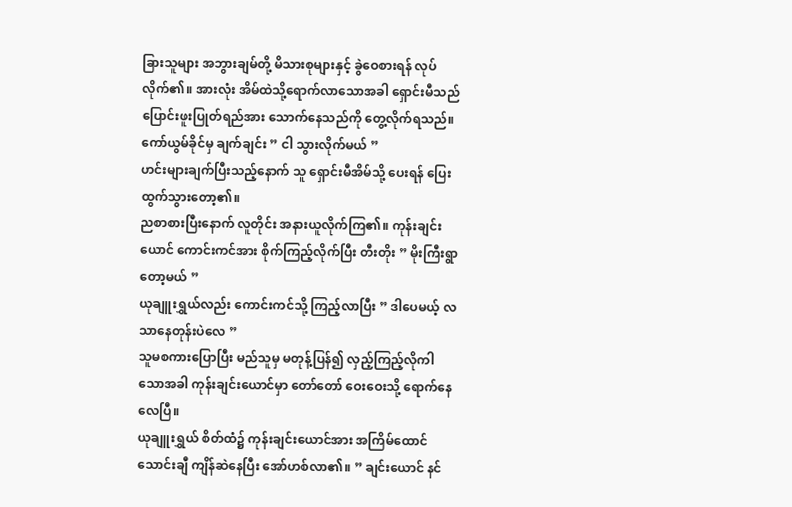ခြားသူများ အဘွားချမ်တို့ မိသားစုများနှင့် ခွဲဝေစားရန် လုပ်လိုက်၏။ အားလုံး အိမ်ထဲသို့ရောက်လာသောအခါ ရှောင်းမီသည် ပြောင်းဖူးပြုတ်ရည်အား သောက်နေသည်ကို တွေ့လိုက်ရသည်။
ကော်ယွမ်ခိုင်မှ ချက်ချင်း ” ငါ သွားလိုက်မယ် ”
ဟင်းများချက်ပြီးသည့်နောက် သူ ရှောင်းမီအိမ်သို့ ပေးရန် ပြေးထွက်သွားတော့၏။
ညစာစားပြီးနောက် လူတိုင်း အနားယူလိုက်ကြ၏။ ကုန်းချင်းယောင် ကောင်းကင်အား စိုက်ကြည့်လိုက်ပြီး တီးတိုး ” မိုးကြီးရွာတော့မယ် ”
ယုချူးရွှယ်လည်း ကောင်းကင်သို့ ကြည့်လာပြီး ” ဒါပေမယ့် လသာနေတုန်းပဲလေ ”
သူမစကားပြောပြီး မည်သူမှ မတုန့်ပြန်၍ လှည့်ကြည့်လိုကါသောအခါ ကုန်းချင်းယောင်မှာ တော်တော် ဝေးဝေးသို့ ရောက်နေလေပြီ။
ယုချူးရွှယ် စိတ်ထံ၌ ကုန်းချင်းယောင်အား အကြိမ်ထောင်သောင်းချီ ကျိန်ဆဲနေပြီး အော်ဟစ်လာ၏။ ” ချင်းယောင် နင်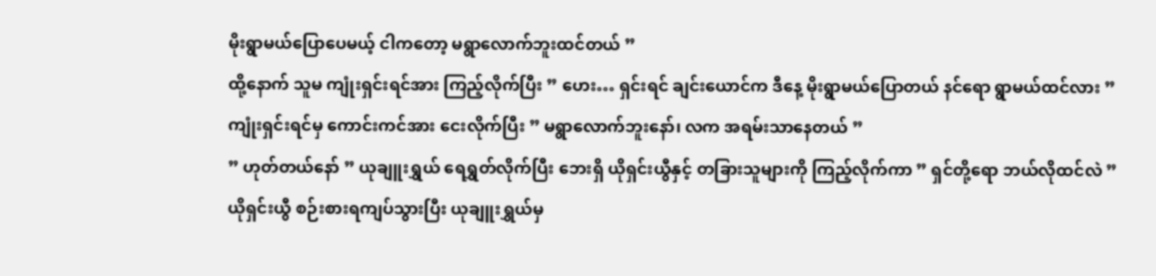မိုးရွာမယ်ပြောပေမယ့် ငါကတော့ မရွာလောက်ဘူးထင်တယ် ”
ထို့နောက် သူမ ကျုံးရှင်းရင်အား ကြည့်လိုက်ပြီး ” ဟေး… ရှင်းရင် ချင်းယောင်က ဒီနေ့ မိုးရွာမယ်ပြောတယ် နင်ရော ရွာမယ်ထင်လား ”
ကျုံးရှင်းရင်မှ ကောင်းကင်အား ငေးလိုက်ပြီး ” မရွာလောက်ဘူးနော်၊ လက အရမ်းသာနေတယ် ”
” ဟုတ်တယ်နော် ” ယုချူးရွှယ် ရေရွှတ်လိုက်ပြီး ဘေးရှိ ယိုရှင်းယွီနှင့် တခြားသူများကို ကြည့်လိုက်ကာ ” ရှင်တို့ရော ဘယ်လိုထင်လဲ ”
ယိုရှင်းယွီ စဉ်းစားရကျပ်သွားပြီး ယုချူးရွှယ်မှ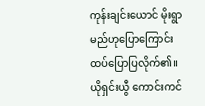ကုန်းချင်းယောင် မိုးရွာမည်ဟုပြောကြောင်း ထပ်ပြောပြလိုက်၏။
ယိုရှင်းယွီ ကောင်းကင်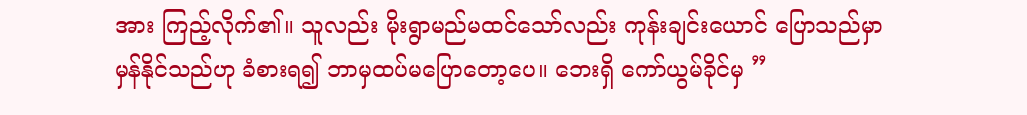အား ကြည့်လိုက်၏။ သူလည်း မိုးရွာမည်မထင်သော်လည်း ကုန်းချင်းယောင် ပြောသည်မှာ မှန်နိုင်သည်ဟု ခံစားရ၍ ဘာမှထပ်မပြောတော့ပေ။ ဘေးရှိ ကော်ယွမ်ခိုင်မှ ”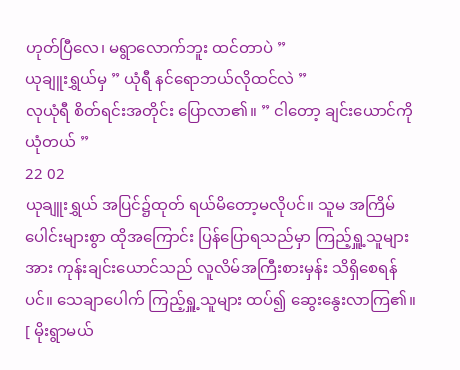ဟုတ်ပြီလေ၊ မရွာလောက်ဘူး ထင်တာပဲ ”
ယုချူးရွှယ်မှ ” ယုံရီ နင်ရောဘယ်လိုထင်လဲ ”
လုယုံရီ စိတ်ရင်းအတိုင်း ပြောလာ၏။ ” ငါတော့ ချင်းယောင်ကို ယုံတယ် ”
22 02
ယုချူးရွှယ် အပြင်၌ထုတ် ရယ်မိတော့မလိုပင်။ သူမ အကြိမ်ပေါင်းများစွာ ထိုအကြောင်း ပြန်ပြောရသည်မှာ ကြည့်ရှူ့သူများအား ကုန်းချင်းယောင်သည် လူလိမ်အကြီးစားမှန်း သိရှိစေရန်ပင်။ သေချာပေါက် ကြည့်ရှူ့သူများ ထပ်၍ ဆွေးနွေးလာကြ၏။
[ မိုးရွာမယ်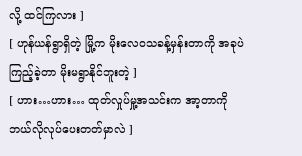လို့ ထင်ကြလား ]
[ ဟုန်ယန်ရွာရှိတဲ့ မြို့က မိုးလေဝသခန့်မှန်းတာကို အခုပဲ ကြည့်ခဲ့တာ မိုးမရွာနိုင်ဘူးတဲ့ ]
[ ဟား…ဟား… ထုတ်လှုပ်မှု့အသင်းက အာ့တာကို ဘယ်လိုလုပ်ပေးတတ်မှာလဲ ]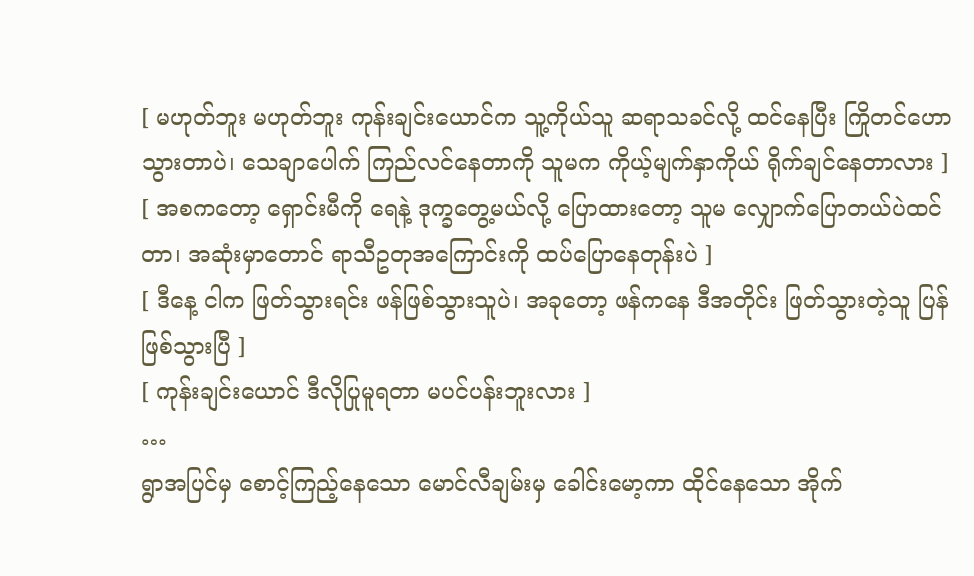[ မဟုတ်ဘူး မဟုတ်ဘူး ကုန်းချင်းယောင်က သူ့ကိုယ်သူ ဆရာသခင်လို့ ထင်နေပြီး ကြိုတင်ဟောသွားတာပဲ၊ သေချာပေါက် ကြည်လင်နေတာကို သူမက ကိုယ့်မျက်နှာကိုယ် ရိုက်ချင်နေတာလား ]
[ အစကတော့ ရှောင်းမီကို ရေနဲ့ ဒုက္ခတွေ့မယ်လို့ ပြောထားတော့ သူမ လျှောက်ပြောတယ်ပဲထင်တာ၊ အဆုံးမှာတောင် ရာသီဥတုအကြောင်းကို ထပ်ပြောနေတုန်းပဲ ]
[ ဒီနေ့ ငါက ဖြတ်သွားရင်း ဖန်ဖြစ်သွားသူပဲ၊ အခုတော့ ဖန်ကနေ ဒီအတိုင်း ဖြတ်သွားတဲ့သူ ပြန်ဖြစ်သွားပြီ ]
[ ကုန်းချင်းယောင် ဒီလိုပြုမူရတာ မပင်ပန်းဘူးလား ]
…
ရွာအပြင်မှ စောင့်ကြည့်နေသော မောင်လီချမ်းမှ ခေါင်းမော့ကာ ထိုင်နေသော အိုက်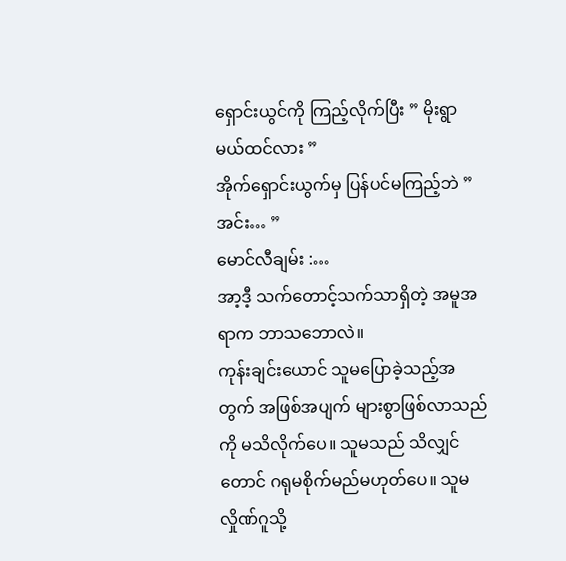ရှောင်းယွင်ကို ကြည့်လိုက်ပြီး ” မိုးရွာမယ်ထင်လား ”
အိုက်ရှောင်းယွက်မှ ပြန်ပင်မကြည့်ဘဲ ” အင်း… ”
မောင်လီချမ်း :…
အာ့ဒီ့ သက်တောင့်သက်သာရှိတဲ့ အမူအရာက ဘာသဘောလဲ။
ကုန်းချင်းယောင် သူမပြောခဲ့သည့်အတွက် အဖြစ်အပျက် များစွာဖြစ်လာသည်ကို မသိလိုက်ပေ။ သူမသည် သိလျှင်တောင် ဂရုမစိုက်မည်မဟုတ်ပေ။ သူမ လှိုဏ်ဂူသို့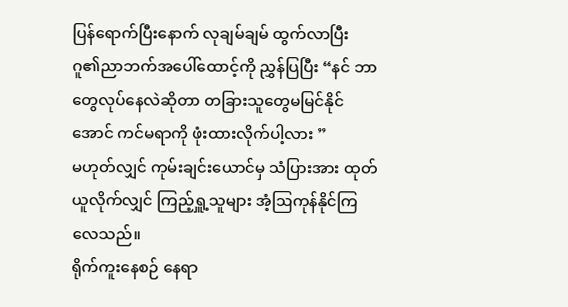ပြန်ရောက်ပြီးနောက် လုချမ်ချမ် ထွက်လာပြီး ဂူ၏ညာဘက်အပေါ်ထောင့်ကို ညွှန်ပြပြီး “နင် ဘာတွေလုပ်နေလဲဆိုတာ တခြားသူတွေမမြင်နိုင်အောင် ကင်မရာကို ဖုံးထားလိုက်ပါ့လား ”
မဟုတ်လျှင် ကုမ်းချင်းယောင်မှ သံပြားအား ထုတ်ယူလိုက်လျှင် ကြည့်ရှူ့သူများ အံ့ဩကုန်နိုင်ကြလေသည်။
ရိုက်ကူးနေစဉ် နေရာ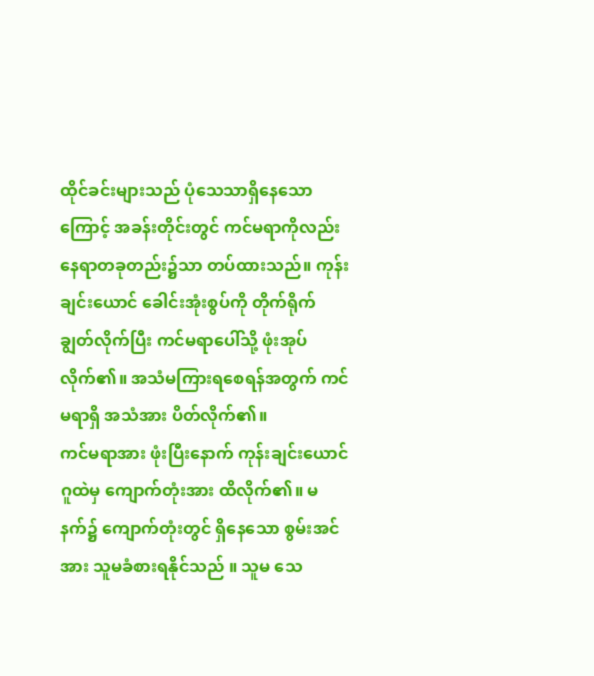ထိုင်ခင်းများသည် ပုံသေသာရှိနေသောကြောင့် အခန်းတိုင်းတွင် ကင်မရာကိုလည်း နေရာတခုတည်း၌သာ တပ်ထားသည်။ ကုန်းချင်းယောင် ခေါင်းအုံးစွပ်ကို တိုက်ရိုက်ချွတ်လိုက်ပြီး ကင်မရာပေါ်သို့ ဖုံးအုပ်လိုက်၏။ အသံမကြားရစေရန်အတွက် ကင်မရာရှိ အသံအား ပိတ်လိုက်၏။
ကင်မရာအား ဖုံးပြီးနောက် ကုန်းချင်းယောင် ဂူထဲမှ ကျောက်တုံးအား ထိလိုက်၏။ မနက်၌ ကျောက်တုံးတွင် ရှိနေသော စွမ်းအင်အား သူမခံစားရနိုင်သည် ။ သူမ သေ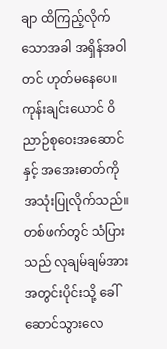ချာ ထိကြည့်လိုက်သောအခါ အရှိန်အဝါတင် ဟုတ်မနေပေ။ ကုန်းချင်းယောင် ဝိညာဉ်စုဝေးအဆောင် နှင့် အအေးဓာတ်ကို အသုံးပြုလိုက်သည်။ တစ်ဖက်တွင် သံပြားသည် လုချမ်ချမ်အား အတွင်းပိုင်းသို့ ခေါ်ဆောင်သွားလေ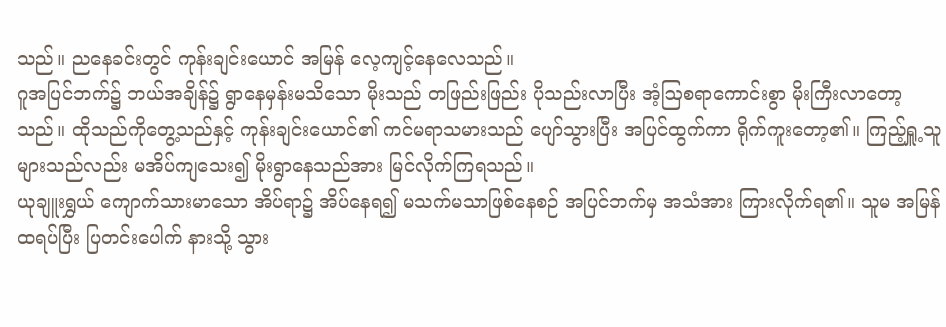သည်။ ညနေခင်းတွင် ကုန်းချင်းယောင် အမြန် လေ့ကျင့်နေလေသည်။
ဂူအပြင်ဘက်၌ ဘယ်အချိန်၌ ရွာနေမှန်းမသိသော မိုးသည် တဖြည်းဖြည်း ပိုသည်းလာပြီး အံ့ဩစရာကောင်းစွာ မိုးကြီးလာတော့သည်။ ထိုသည်ကိုတွေ့သည်နှင့် ကုန်းချင်းယောင်၏ ကင်မရာသမားသည် ပျော်သွားပြီး အပြင်ထွက်ကာ ရိုက်ကူးတော့၏။ ကြည့်ရှူ့သူများသည်လည်း မအိပ်ကျသေး၍ မိုးရွာနေသည်အား မြင်လိုက်ကြရသည်။
ယုချူးရွှယ် ကျောက်သားမာသော အိပ်ရာ၌ အိပ်နေရ၍ မသက်မသာဖြစ်နေစဉ် အပြင်ဘက်မှ အသံအား ကြားလိုက်ရ၏။ သူမ အမြန် ထရပ်ပြီး ပြတင်းပေါက် နားသို့ သွား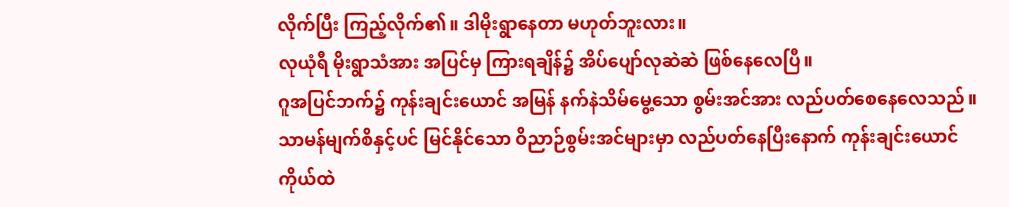လိုက်ပြီး ကြည့်လိုက်၏။ ဒါမိုးရွာနေတာ မဟုတ်ဘူးလား။
လုယုံရီ မိုးရွာသံအား အပြင်မှ ကြားရချိန်၌ အိပ်ပျော်လုဆဲဆဲ ဖြစ်နေလေပြီ။
ဂူအပြင်ဘက်၌ ကုန်းချင်းယောင် အမြန် နက်နဲသိမ်မွေ့သော စွမ်းအင်အား လည်ပတ်စေနေလေသည်။ သာမန်မျက်စိနှင့်ပင် မြင်နိုင်သော ဝိညာဉ်စွမ်းအင်များမှာ လည်ပတ်နေပြီးနောက် ကုန်းချင်းယောင် ကိုယ်ထဲ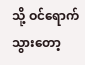သို့ ဝင်ရောက်သွားတော့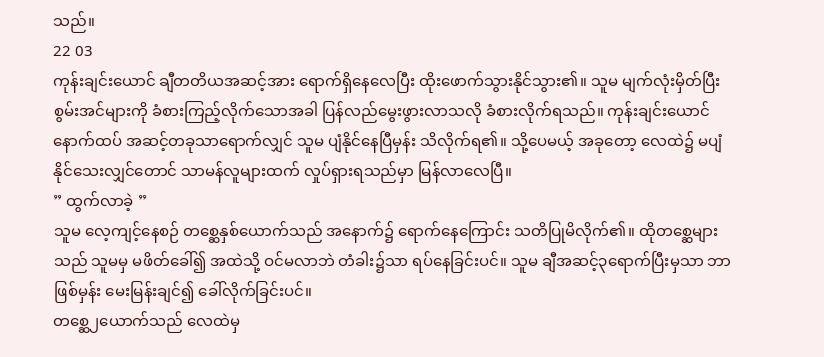သည်။
22 03
ကုန်းချင်းယောင် ချီတတိယအဆင့်အား ရောက်ရှိနေလေပြီး ထိုးဖောက်သွားနိုင်သွား၏။ သူမ မျက်လုံးမှိတ်ပြီး စွမ်းအင်များကို ခံစားကြည့်လိုက်သောအခါ ပြန်လည်မွေးဖွားလာသလို ခံစားလိုက်ရသည်။ ကုန်းချင်းယောင် နောက်ထပ် အဆင့်တခုသာရောက်လျှင် သူမ ပျံနိုင်နေပြီမှန်း သိလိုက်ရ၏။ သို့ပေမယ့် အခုတော့ လေထဲ၌ မပျံနိုင်သေးလျှင်တောင် သာမန်လူများထက် လှုပ်ရှားရသည်မှာ မြန်လာလေပြီ။
” ထွက်လာခဲ့ ”
သူမ လေ့ကျင့်နေစဉ် တစ္ဆေနှစ်ယောက်သည် အနောက်၌ ရောက်နေကြောင်း သတိပြုမိလိုက်၏။ ထိုတစ္ဆေများသည် သူမမှ မဖိတ်ခေါ်၍ အထဲသို့ ဝင်မလာဘဲ တံခါး၌သာ ရပ်နေခြင်းပင်။ သူမ ချီအဆင့်၃ရောက်ပြီးမှသာ ဘာဖြစ်မှန်း မေးမြန်းချင်၍ ခေါ်လိုက်ခြင်းပင်။
တစ္ဆေ၂ယောက်သည် လေထဲမှ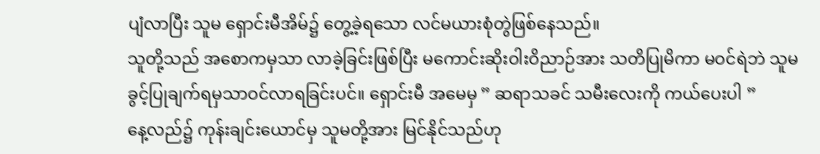ပျံလာပြီး သူမ ရှောင်းမီအိမ်၌ တွေ့ခဲ့ရသော လင်မယားစုံတွဲဖြစ်နေသည်။
သူတို့သည် အစောကမှသာ လာခဲ့ခြင်းဖြစ်ပြီး မကောင်းဆိုးဝါးဝိညာဉ်အား သတိပြုမိကာ မဝင်ရဲဘဲ သူမ ခွင့်ပြုချက်ရမှသာဝင်လာရခြင်းပင်။ ရှောင်းမီ အမေမှ ” ဆရာသခင် သမီးလေးကို ကယ်ပေးပါ ”
နေ့လည်၌ ကုန်းချင်းယောင်မှ သူမတို့အား မြင်နိုင်သည်ဟု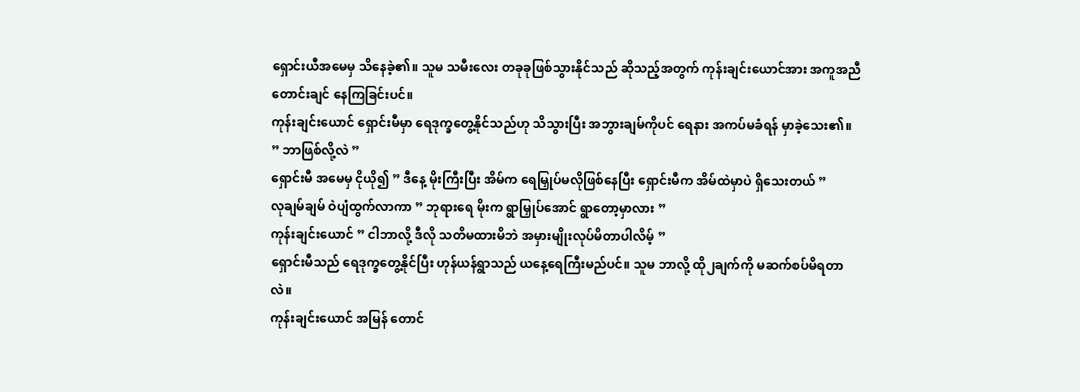ရှောင်းယီအမေမှ သိနေခဲ့၏။ သူမ သမီးလေး တခုခုဖြစ်သွားနိုင်သည် ဆိုသည့်အတွက် ကုန်းချင်းယောင်အား အကူအညီတောင်းချင် နေကြခြင်းပင်။
ကုန်းချင်းယောင် ရှောင်းမီမှာ ရေဒုက္ခတွေ့နိုင်သည်ဟု သိသွားပြီး အဘွားချမ်ကိုပင် ရေနား အကပ်မခံရန် မှာခဲ့သေး၏။
” ဘာဖြစ်လို့လဲ ”
ရှောင်းမီ အမေမှ ငိုယို၍ ” ဒီနေ့ မိုးကြီးပြီး အိမ်က ရေမြှုပ်မလိုဖြစ်နေပြီး ရှောင်းမီက အိမ်ထဲမှာပဲ ရှိသေးတယ် ”
လုချမ်ချမ် ဝဲပျံထွက်လာကာ ” ဘုရားရေ မိုးက ရွာမြှုပ်အောင် ရွာတော့မှာလား ”
ကုန်းချင်းယောင် ” ငါဘာလို့ ဒီလို သတိမထားမိဘဲ အမှားမျိုးလုပ်မိတာပါလိမ့် ”
ရှောင်းမီသည် ရေဒုက္ခတွေ့နိုင်ပြီး ဟုန်ယန်ရွာသည် ယနေ့ရေကြီးမည်ပင်။ သူမ ဘာလို့ ထို၂ချက်ကို မဆက်စပ်မိရတာလဲ။
ကုန်းချင်းယောင် အမြန် တောင်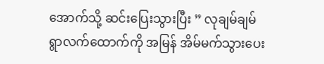အောက်သို့ ဆင်းပြေးသွားပြီး ” လုချမ်ချမ် ရွာလက်ထောက်ကို အမြန် အိမ်မက်သွားပေး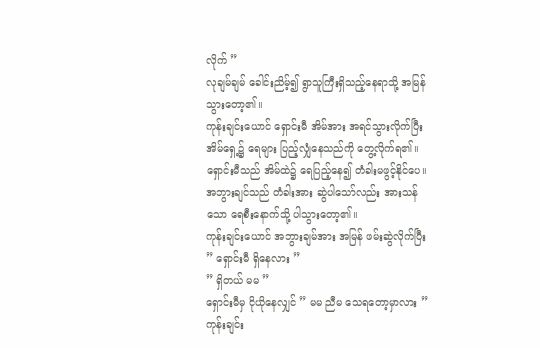လိုက် ”
လုချမ်ချမ် ခေါင်းညိမ့်၍ ရွာသူကြီးရှိသည့်နေရာသို့ အမြန်သွားတော့၏။
ကုန်းချင်းယောင် ရှောင်းမီ အိမ်အား အရင်သွားလိုက်ပြီး အိမ်ရှေ့၌ ရေများ ပြည့်လျှံနေသည်ကို တွေ့လိုက်ရ၏။ ရှောင်းမီသည် အိမ်ထဲ၌ ရေပြည့်နေ၍ တံခါးမဖွင့်နိုင်ပေ။ အဘွားချင်သည် တံခါးအား ဆွဲပါသော်လည်း အားသန်သော ရေစီးနောက်သို့ ပါသွားတော့၏။
ကုန်းချင်းယောင် အဘွားချမ်အား အမြန် ဖမ်းဆွဲလိုက်ပြီး ” ရှောင်းမီ ရှိနေလား ”
” ရှိတယ် မမ ”
ရှောင်းမီမှ ငိုယိုနေလျှင် ” မမ ညီမ သေရတော့မှာလား ”
ကုန်းချင်း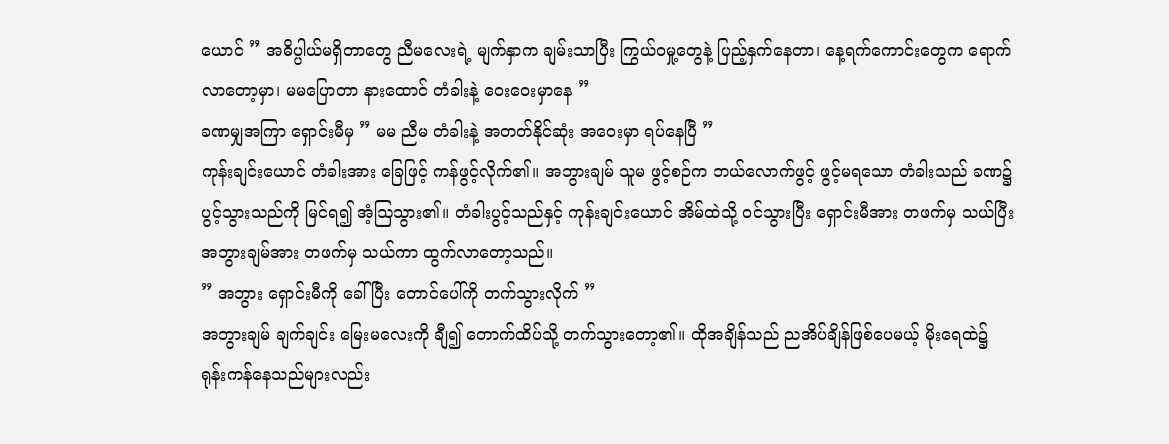ယောင် ” အဓိပ္ပါယ်မရှိတာတွေ ညီမလေးရဲ့ မျက်နှာက ချမ်းသာပြီး ကြွယ်ဝမှု့တွေနဲ့ ပြည့်နှက်နေတာ၊ နေ့ရက်ကောင်းတွေက ရောက်လာတော့မှာ၊ မမပြောတာ နားထောင် တံခါးနဲ့ ဝေးဝေးမှာနေ ”
ခဏမျှအကြာ ရှောင်းမီမှ ” မမ ညီမ တံခါးနဲ့ အတတ်နိုင်ဆုံး အဝေးမှာ ရပ်နေပြီ ”
ကုန်းချင်းယောင် တံခါးအား ခြေဖြင့် ကန်ဖွင့်လိုက်၏။ အဘွားချမ် သူမ ဖွင့်စဉ်က ဘယ်လောက်ဖွင့် ဖွင့်မရသော တံခါးသည် ခဏ၌ ပွင့်သွားသည်ကို မြင်ရ၍ အံ့ဩသွား၏။ တံခါးပွင့်သည်နှင့် ကုန်းချင်းယောင် အိမ်ထဲသို့ ဝင်သွားပြီး ရှောင်းမီအား တဖက်မှ သယ်ပြီး အဘွားချမ်အား တဖက်မှ သယ်ကာ ထွက်လာတော့သည်။
” အဘွား ရှောင်းမီကို ခေါ်ပြီး တောင်ပေါ်ကို တက်သွားလိုက် ”
အဘွားချမ် ချက်ချင်း မြေးမလေးကို ချီ၍ တောက်ထိပ်သို့ တက်သွားတော့၏။ ထိုအချိန်သည် ညအိပ်ချိန်ဖြစ်ပေမယ့် မိုးရေထဲ၌ ရုန်းကန်နေသည်များလည်း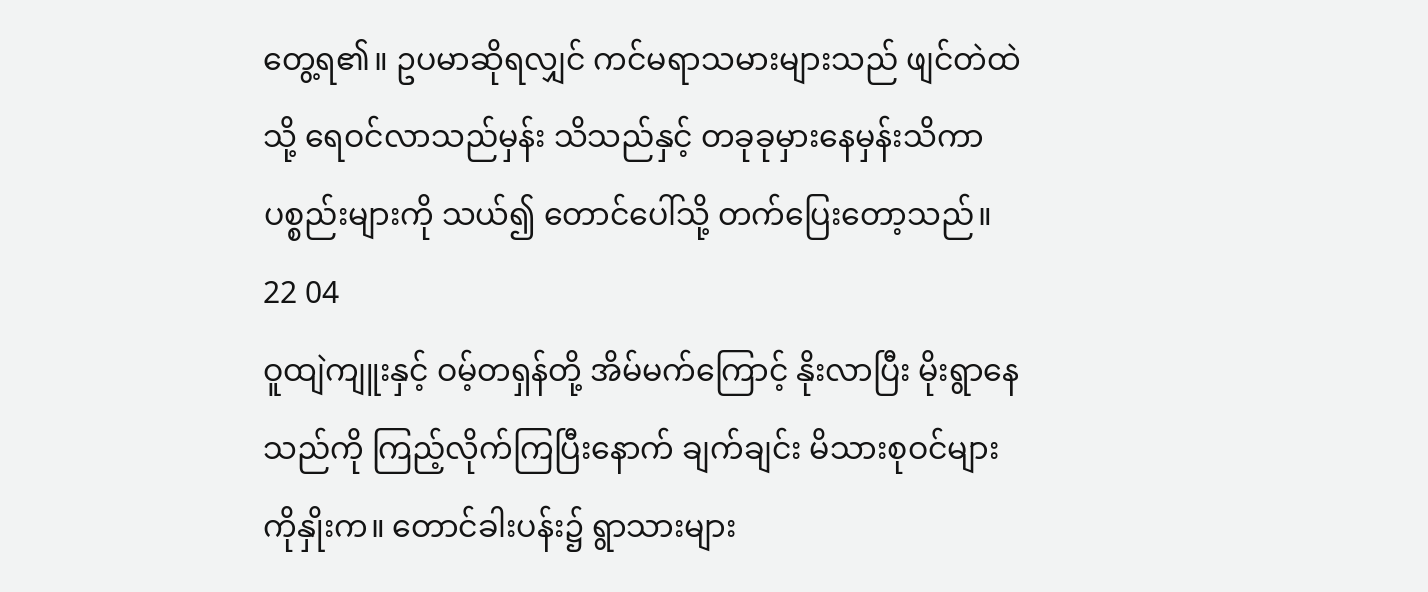တွေ့ရ၏။ ဥပမာဆိုရလျှင် ကင်မရာသမားများသည် ဖျင်တဲထဲသို့ ရေဝင်လာသည်မှန်း သိသည်နှင့် တခုခုမှားနေမှန်းသိကာ ပစ္စည်းများကို သယ်၍ တောင်ပေါ်သို့ တက်ပြေးတော့သည်။
22 04
ဝူထျဲကျူးနှင့် ဝမ့်တရှန်တို့ အိမ်မက်ကြောင့် နိုးလာပြီး မိုးရွာနေသည်ကို ကြည့်လိုက်ကြပြီးနောက် ချက်ချင်း မိသားစုဝင်များကိုနှိုးက။ တောင်ခါးပန်း၌ ရွာသားများ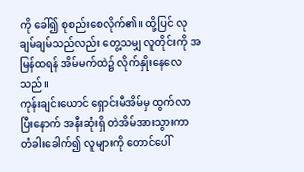ကို ခေါ်၍ စုစည်းစေလိုက်၏။ ထို့ပြင် လုချမ်ချမ်သည်လည်း တွေ့သမျှ လူတိုင်းကို အမြန်ထရန် အိမ်မက်ထဲ၌ လိုက်နှိုးနေလေသည်။
ကုန်းချင်းယောင် ရှောင်းမီအိမ်မှ ထွက်လာပြီးနောက် အနီးဆုံးရှိ တဲအိမ်အားသွားကာ တံခါးခေါက်၍ လူများကို တောင်ပေါ်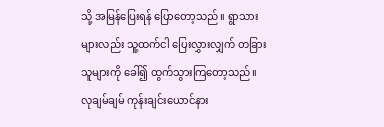သို့ အမြန်ပြေးရန် ပြောတော့သည်။ ရွာသားများလည်း သူ့ထက်ငါ ပြေးလွှားလျှက် တခြားသူများကို ခေါ်၍ ထွက်သွားကြတော့သည်။
လုချမ်ချမ် ကုန်းချင်းယောင်နား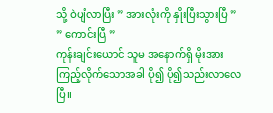သို့ ဝဲပျံလာပြီး ” အားလုံးကို နှိုးပြီးသွားပြီ ”
” ကောင်းပြီ ”
ကုန်းချင်းယောင် သူမ အနောက်ရှိ မိုးအား ကြည့်လိုက်သောအခါ ပို၍ ပို၍သည်းလာလေပြီ။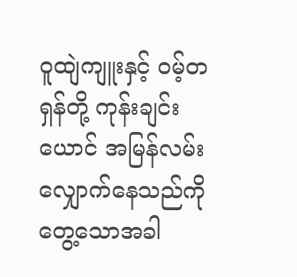ဝူထျဲကျူးနှင့် ဝမ့်တရှန်တို့ ကုန်းချင်းယောင် အမြန်လမ်းလျှောက်နေသည်ကိုတွေ့သောအခါ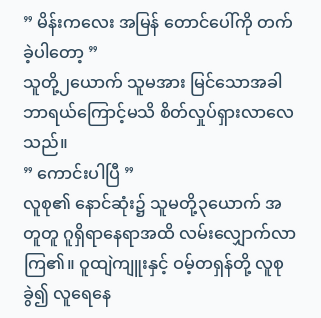” မိန်းကလေး အမြန် တောင်ပေါ်ကို တက်ခဲ့ပါတော့ ”
သူတို့၂ယောက် သူမအား မြင်သောအခါ ဘာရယ်ကြောင့်မသိ စိတ်လှုပ်ရှားလာလေသည်။
” ကောင်းပါပြီ ”
လူစု၏ နောင်ဆုံး၌ သူမတို့၃ယောက် အတူတူ ဂူရှိရာနေရာအထိ လမ်းလျှောက်လာကြ၏။ ဝူထျဲကျူးနှင့် ဝမ့်တရှန်တို့ လူစုခွဲ၍ လူရေနေ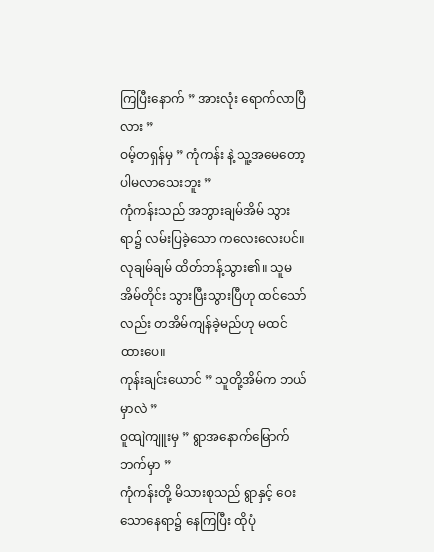ကြပြီးနောက် ” အားလုံး ရောက်လာပြီလား ”
ဝမ့်တရှန်မှ ” ကုံကန်း နဲ့ သူ့အမေတော့ ပါမလာသေးဘူး ”
ကုံကန်းသည် အဘွားချမ်အိမ် သွားရာ၌ လမ်းပြခဲ့သော ကလေးလေးပင်။ လုချမ်ချမ် ထိတ်ဘန့်သွား၏။ သူမ အိမ်တိုင်း သွားပြီးသွားပြီဟု ထင်သော်လည်း တအိမ်ကျန်ခဲ့မည်ဟု မထင်ထားပေ။
ကုန်းချင်းယောင် ” သူတို့အိမ်က ဘယ်မှာလဲ ”
ဝူထျဲကျူးမှ ” ရွာအနောက်မြောက်ဘက်မှာ ”
ကုံကန်းတို့ မိသားစုသည် ရွာနှင့် ဝေးသောနေရာ၌ နေကြပြီး ထိုပုံ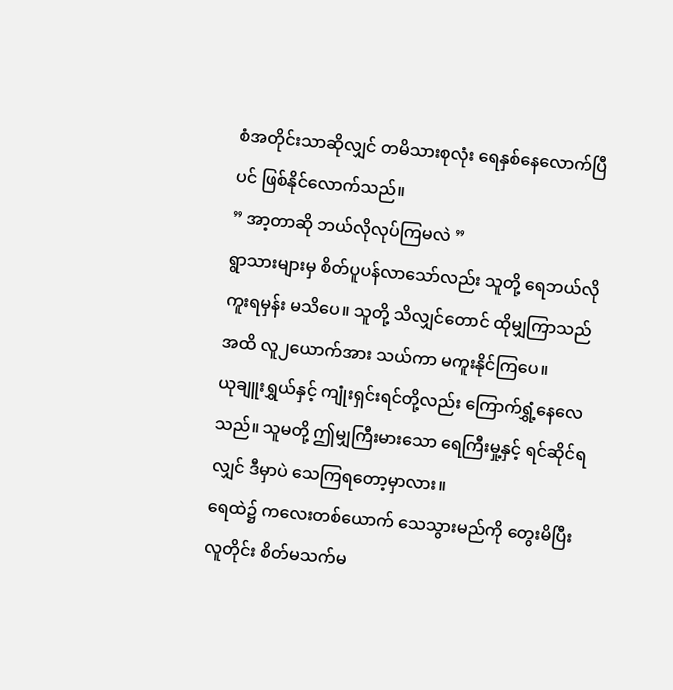စံအတိုင်းသာဆိုလျှင် တမိသားစုလုံး ရေနှစ်နေလောက်ပြီပင် ဖြစ်နိုင်လောက်သည်။
” အာ့တာဆို ဘယ်လိုလုပ်ကြမလဲ ”
ရွာသားများမှ စိတ်ပူပန်လာသော်လည်း သူတို့ ရေဘယ်လိုကူးရမှန်း မသိပေ။ သူတို့ သိလျှင်တောင် ထိုမျှကြာသည်အထိ လူ၂ယောက်အား သယ်ကာ မကူးနိုင်ကြပေ။
ယုချူးရွှယ်နှင့် ကျုံးရှင်းရင်တို့လည်း ကြောက်ရွှံ့နေလေသည်။ သူမတို့ ဤမျှကြီးမားသော ရေကြီးမှု့နှင့် ရင်ဆိုင်ရလျှင် ဒီမှာပဲ သေကြရတော့မှာလား။
ရေထဲ၌ ကလေးတစ်ယောက် သေသွားမည်ကို တွေးမိပြီး လူတိုင်း စိတ်မသက်မ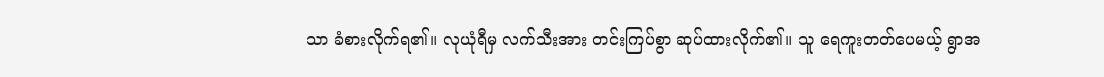သာ ခံစားလိုက်ရ၏။ လုယုံရီမှ လက်သီးအား တင်းကြပ်စွာ ဆုပ်ထားလိုက်၏။ သူ ရေကူးတတ်ပေမယ့် ရွာအ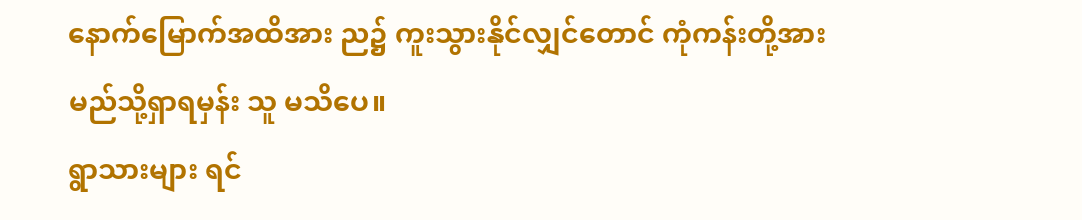နောက်မြောက်အထိအား ည၌ ကူးသွားနိုင်လျှင်တောင် ကုံကန်းတို့အား မည်သို့ရှာရမှန်း သူ မသိပေ။
ရွာသားများ ရင်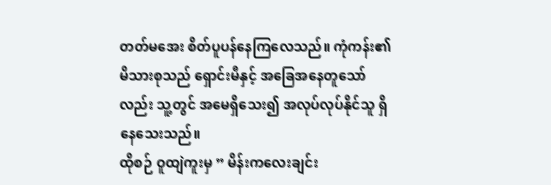တတ်မအေး စိတ်ပူပန်နေကြလေသည်။ ကုံကန်း၏ မိသားစုသည် ရှောင်းမီနှင့် အခြေအနေတူသော်လည်း သူ့တွင် အမေရှိသေး၍ အလုပ်လုပ်နိုင်သူ ရှိနေသေးသည်။
ထိုစဉ် ဝူထျဲကူးမှ ” မိန်းကလေးချင်း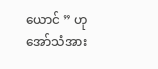ယောင် ” ဟု အော်သံအား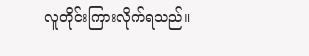လူတိုင်းကြားလိုက်ရသည်။